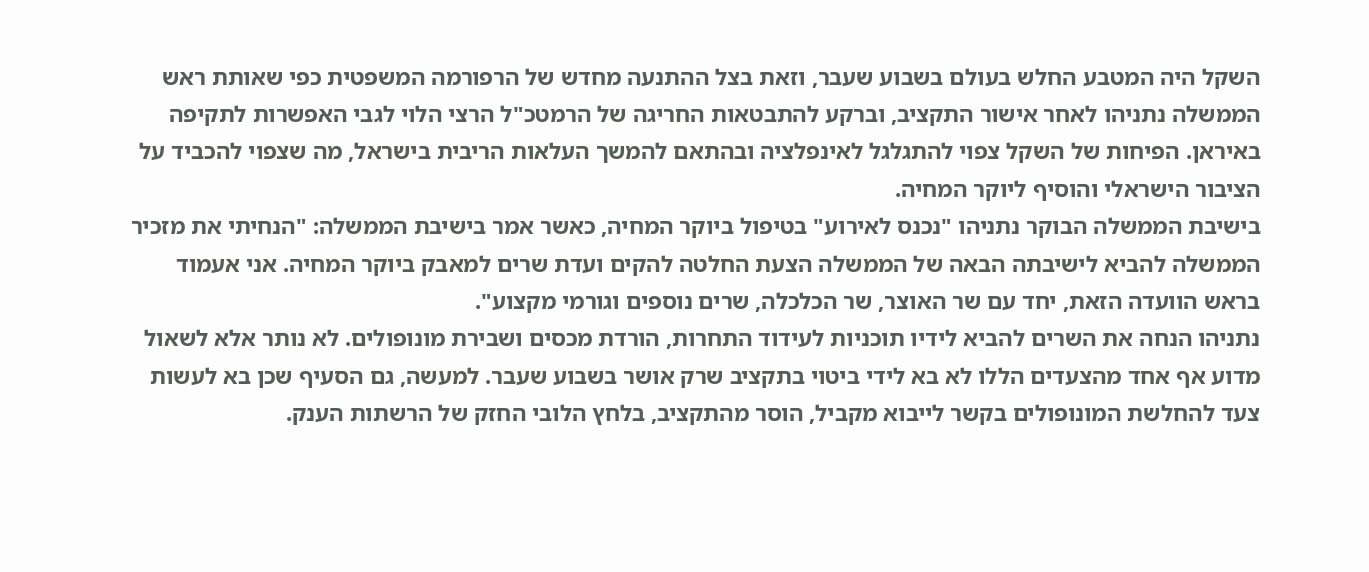השקל היה המטבע החלש בעולם בשבוע שעבר, וזאת בצל ההתנעה מחדש של הרפורמה המשפטית כפי שאותת ראש הממשלה נתניהו לאחר אישור התקציב, וברקע להתבטאות החריגה של הרמטכ"ל הרצי הלוי לגבי האפשרות לתקיפה באיראן. הפיחות של השקל צפוי להתגלגל לאינפלציה ובהתאם להמשך העלאות הריבית בישראל, מה שצפוי להכביד על הציבור הישראלי והוסיף ליוקר המחיה.
בישיבת הממשלה הבוקר נתניהו "נכנס לאירוע" בטיפול ביוקר המחיה, כאשר אמר בישיבת הממשלה: "הנחיתי את מזכיר הממשלה להביא לישיבתה הבאה של הממשלה הצעת החלטה להקים ועדת שרים למאבק ביוקר המחיה. אני אעמוד בראש הוועדה הזאת, יחד עם שר האוצר, שר הכלכלה, שרים נוספים וגורמי מקצוע".
נתניהו הנחה את השרים להביא לידיו תוכניות לעידוד התחרות, הורדת מכסים ושבירת מונופולים. לא נותר אלא לשאול מדוע אף אחד מהצעדים הללו לא בא לידי ביטוי בתקציב שרק אושר בשבוע שעבר. למעשה, גם הסעיף שכן בא לעשות צעד להחלשת המונופולים בקשר לייבוא מקביל, הוסר מהתקציב, בלחץ הלובי החזק של הרשתות הענק.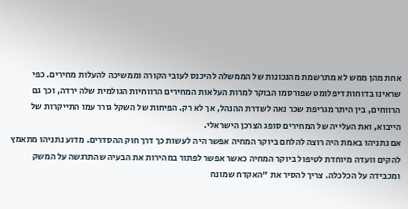אחת מהן ממש לא מתרשמת מהנכונות של הממשלה להיכנס לעובי הקורה וממשיכה להעלות מחירים. כפי שראינו בדוחות דיפלומט שפורסמו הבוקר למרות העלאות המחירים הרווחיות הגולמית שלה ירדה, וכך גם הרווחים, בין היתר מגריפת שכר נאה לשדרת ההנהל, אך לא רק. הפיחות של השקל גורר עמו התייקרות של הייבוא, ואת העלייה של המחירים סופג הצרכן הישראלי.
אם נתניהו באמת היה רוצה להלחם ביוקר המחיה אפשר היה לעשות כך דרך חוק ההסדרים. מדוע נתניהו מתאמץ להקים וועדה מיוחדת לטיפול ביוקר המחיה כאשר אפשר לפתור במהירות את הבעיה שהתרגשה על המשק ומכבידה על הכלכלה. צריך להסיר את "האקדח שמונח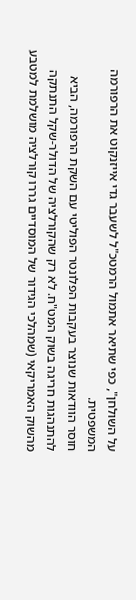על השולחן", כפי שתיאר אתמול הרמטכ"ל לשעבר גדי אייזנקוט את הרפורמה המשפטית.
חוסר הוודאות שנוצר בעקבות הפלונטר הפוליטי עם השקת הרפורמה, הביא להתנהגות חריגה בשוק המט"ח. לא רק שהקורלציה של הדולר-שקל התנתקה מהשוק האמריקאי (שמהלכי הגידור של המוסדיים גררו קורלציה מושלמת למטבע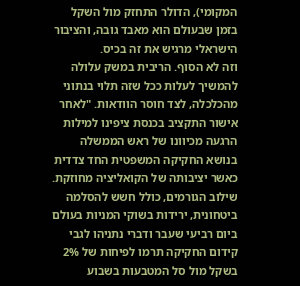המקומי), הדולר התחזק מול השקל בזמן שבעולם הוא מאבד גובה, והציבור הישראלי מרגיש את זה בכיס.
וזה לא הסוף. הריבית במשק עלולה להמשיך לעלות ככל שזה תלוי בנתוני מהכלכלה, לצד חוסר הוודאות. "לאחר אישור התקציב בכנסת ציפינו למילות הרגעה מכיוונו של ראש הממשלה בנושא החקיקה המשפטית החד צדדית כאשר יציבותה של הקואליציה מחוזקת. שילוב הגורמים, כולל חשש להסלמה ביטחונית, ירידות בשוקי המניות בעולם ביום רביעי שעבר ודברי נתניהו לגבי קידום החקיקה תרמו לפיחות של 2% בשקל מול סל המטבעות בשבוע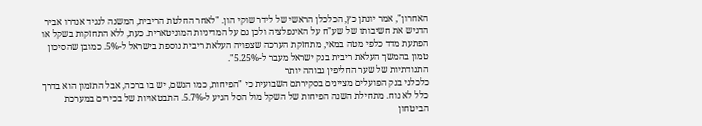האחרון", אמר יונתן כץ, הכלכלן הראשי של לידר שוקי הון. "לאחר החלטת הריבית, המשנה לנגיד אנדרו אביר הדגיש את חשיבותו של שע"ח על האינפלציה ולכן גם על המדיניות המוניטארית. כעת, ללא התחזקות בשקל או הפתעת מדד כלפי מטה במאי, מתחזקת הערכה שצפויה העלאת ריבית נוספת בישראל ל-5%. כמובן שהסיכון טמון בהמשך העלאת ריבית בנק ישראל מעבר ל-5.25%".
התנודתיות של שער החליפין גבוהה יותר
כלכלני בנק הפועלים מציינים בסקירתם השבועית כי "הפיחות, כמו הגשם, יש בו ברכה, אבל התזמון הוא בדרך כלל לא נוח. מתחילת השנה הפיחות של השקל מול הסל הגיע ל-5.7%. התבטאויות של בכירים במערכת הביטחון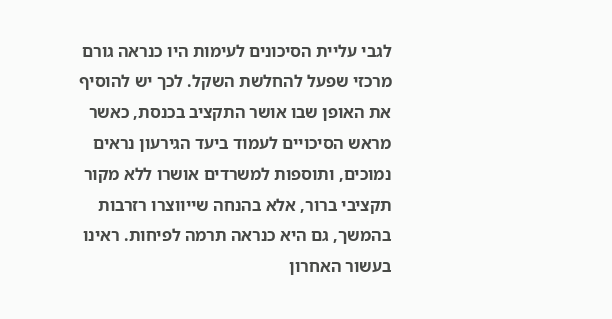לגבי עליית הסיכונים לעימות היו כנראה גורם מרכזי שפעל להחלשת השקל. לכך יש להוסיף את האופן שבו אושר התקציב בכנסת, כאשר מראש הסיכויים לעמוד ביעד הגירעון נראים נמוכים, ותוספות למשרדים אושרו ללא מקור תקציבי ברור, אלא בהנחה שייווצרו רזרבות בהמשך, גם היא כנראה תרמה לפיחות. ראינו בעשור האחרון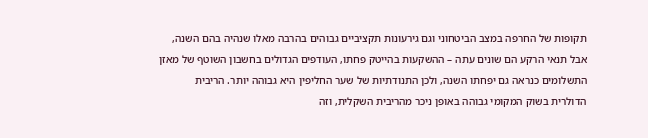תקופות של החרפה במצב הביטחוני וגם גירעונות תקציביים גבוהים בהרבה מאלו שנהיה בהם השנה, אבל תנאי הרקע הם שונים עתה – ההשקעות בהייטק פחתו, העודפים הגדולים בחשבון השוטף של מאזן התשלומים כנראה גם יפחתו השנה, ולכן התנודתיות של שער החליפין היא גבוהה יותר. הריבית הדולרית בשוק המקומי גבוהה באופן ניכר מהריבית השקלית, וזה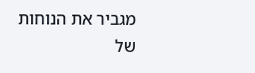מגביר את הנוחות של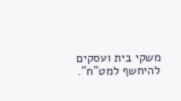משקי בית ועסקים להיחשף למט"ח".